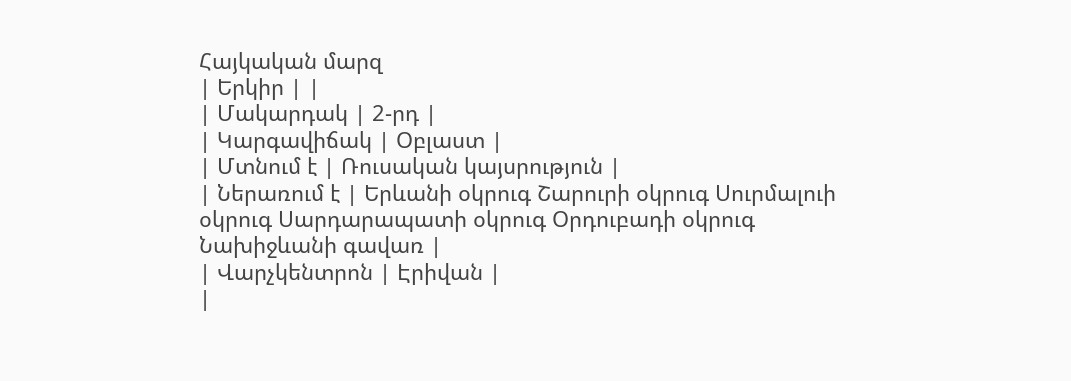Հայկական մարզ
| Երկիր | |
| Մակարդակ | 2-րդ |
| Կարգավիճակ | Օբլաստ |
| Մտնում է | Ռուսական կայսրություն |
| Ներառում է | Երևանի օկրուգ Շարուրի օկրուգ Սուրմալուի օկրուգ Սարդարապատի օկրուգ Օրդուբադի օկրուգ Նախիջևանի գավառ |
| Վարչկենտրոն | Էրիվան |
|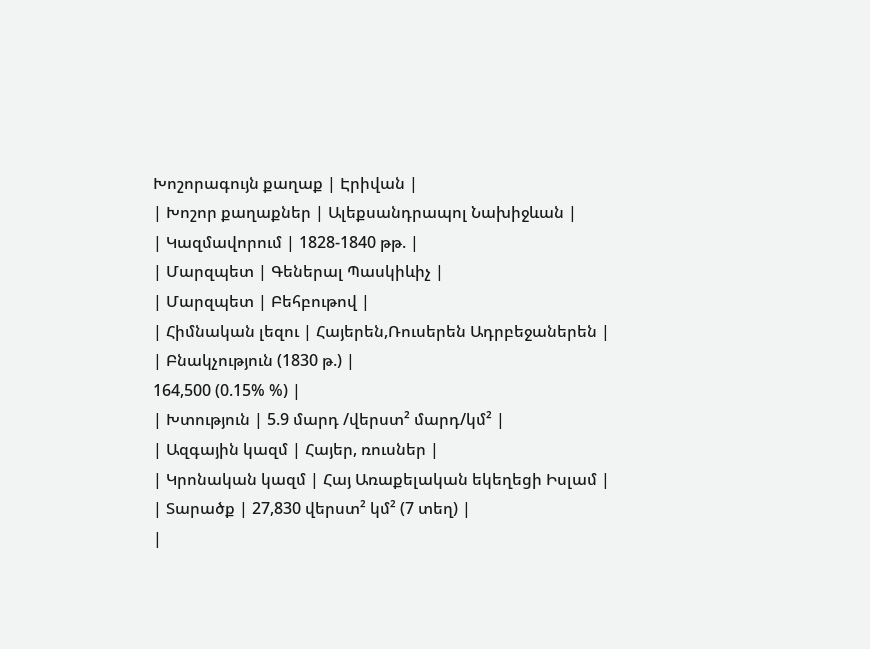Խոշորագույն քաղաք | Էրիվան |
| Խոշոր քաղաքներ | Ալեքսանդրապոլ Նախիջևան |
| Կազմավորում | 1828-1840 թթ. |
| Մարզպետ | Գեներալ Պասկիևիչ |
| Մարզպետ | Բեհբութով |
| Հիմնական լեզու | Հայերեն,Ռուսերեն Ադրբեջաներեն |
| Բնակչություն (1830 թ.) |
164,500 (0.15% %) |
| Խտություն | 5.9 մարդ /վերստ² մարդ/կմ² |
| Ազգային կազմ | Հայեր, ռուսներ |
| Կրոնական կազմ | Հայ Առաքելական եկեղեցի Իսլամ |
| Տարածք | 27,830 վերստ² կմ² (7 տեղ) |
|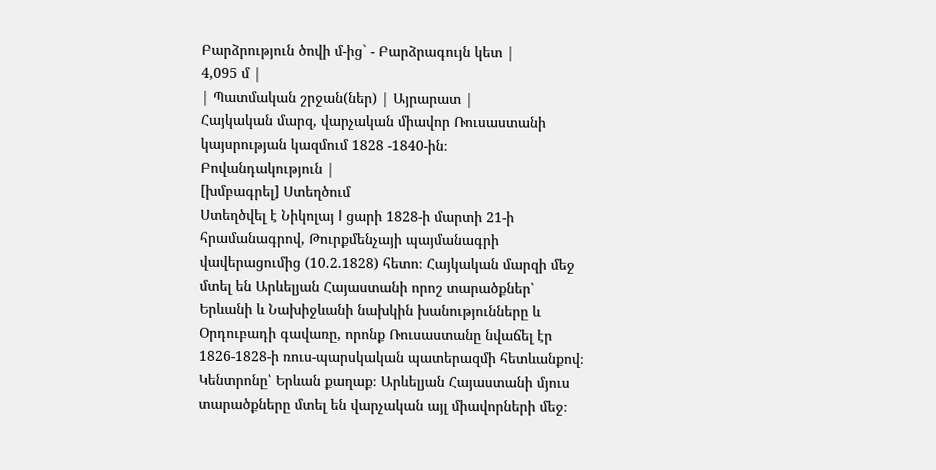Բարձրություն ծովի մ-ից` - Բարձրագույն կետ |
4,095 մ |
| Պատմական շրջան(ներ) | Այրարատ |
Հայկական մարզ, վարչական միավոր Ռուսաստանի կայսրության կազմում 1828 -1840-ին։
Բովանդակություն |
[խմբագրել] Ստեղծում
Ստեղծվել է Նիկոլայ I ցարի 1828-ի մարտի 21-ի հրամանագրով, Թուրքմենչայի պայմանագրի վավերացումից (10.2.1828) հետո։ Հայկական մարզի մեջ մտել են Արևելյան Հայաստանի որոշ տարածքներ՝ Երևանի և Նախիջևանի նախկին խանությունները և Օրդուբադի գավառը, որոնք Ռուսաստանը նվաճել էր 1826-1828-ի ռուս-պարսկական պատերազմի հետևանքով։ Կենտրոնը՝ Երևան քաղաք։ Արևելյան Հայաստանի մյուս տարածքները մտել են վարչական այլ միավորների մեջ։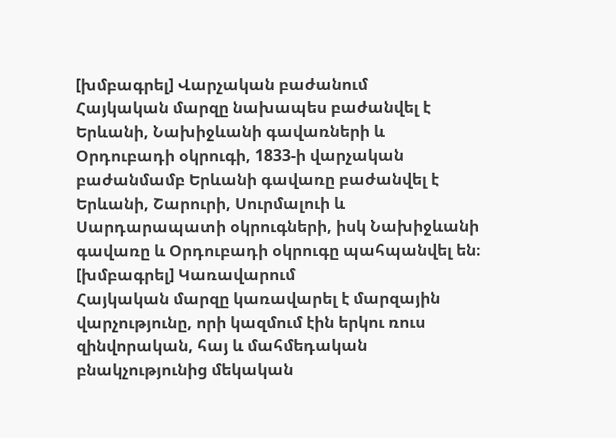[խմբագրել] Վարչական բաժանում
Հայկական մարզը նախապես բաժանվել է Երևանի, Նախիջևանի գավառների և Օրդուբադի օկրուգի, 1833-ի վարչական բաժանմամբ Երևանի գավառը բաժանվել է Երևանի, Շարուրի, Սուրմալուի և Սարդարապատի օկրուգների, իսկ Նախիջևանի գավառը և Օրդուբադի օկրուգը պահպանվել են։
[խմբագրել] Կառավարում
Հայկական մարզը կառավարել է մարզային վարչությունը, որի կազմում էին երկու ռուս զինվորական, հայ և մահմեդական բնակչությունից մեկական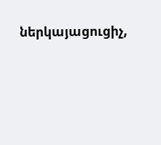ներկայացուցիչ,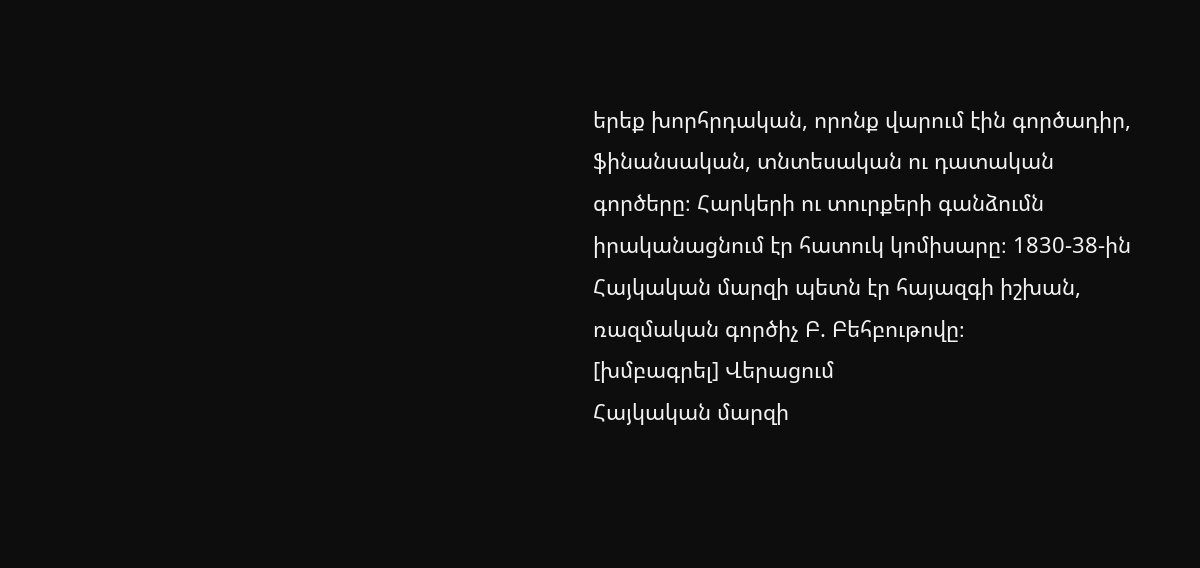երեք խորհրդական, որոնք վարում էին գործադիր, ֆինանսական, տնտեսական ու դատական գործերը։ Հարկերի ու տուրքերի գանձումն իրականացնում էր հատուկ կոմիսարը։ 1830-38-ին Հայկական մարզի պետն էր հայազգի իշխան, ռազմական գործիչ Բ. Բեհբութովը։
[խմբագրել] Վերացում
Հայկական մարզի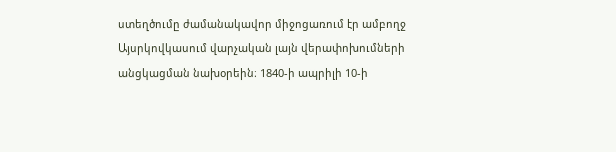ստեղծումը ժամանակավոր միջոցառում էր ամբողջ Այսրկովկասում վարչական լայն վերափոխումների անցկացման նախօրեին։ 1840-ի ապրիլի 10-ի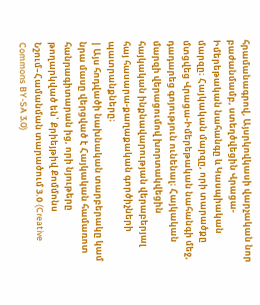հրամանագրով, Այսրկովկասի վարչական նոր բաժանմամբ, ստեղծվեցին Վրացա-Իմերեթական նահանգը և Կասպիական մարզը։ Հայկական մարզը, որի տարածքը մտցվեց Վրացա-Իմերեթական նահանգի մեջ, դադարեց գոյություն ունենալ։ Հայկական մարզի վերացումով խորտակվեցին հայկական ինքնավարության վերաբերյալ հայ հասարա-քաղաքական գործիչների պատրանքները։
| Այս հոդվածի նախնական տարբերակը կամ նրա մասը վերցված է Հայկական համառոտ հանրագիտարան ից, որի նյութերը թողարկված են՝ Քրիեյթիվ Քոմմոնս Նշում–Համանման տարածում 3.0 (Creative Commons BY-SA 3.0)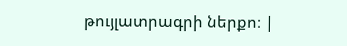թույլատրագրի ներքո։ |